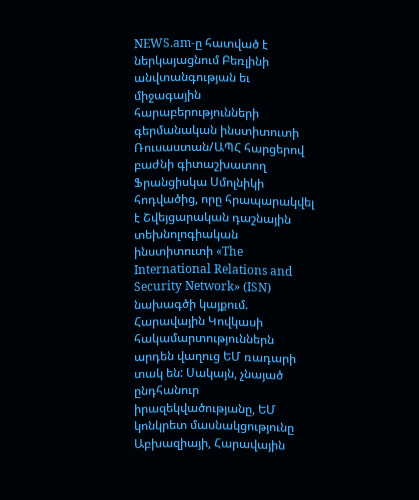NEWS.am-ը հատված է ներկայացնում Բեռլինի անվտանգության եւ միջագային հարաբերությունների գերմանական ինստիտուտի Ռուսաստան/ԱՊՀ հարցերով բաժնի գիտաշխատող Ֆրանցիսկա Սմոլնիկի հոդվածից, որը հրապարակվել է Շվեյցարական դաշնային տեխնոլոգիական ինստիտուտի «The International Relations and Security Network» (ISN) նախագծի կայքում.
Հարավային Կովկասի հակամարտություններն արդեն վաղուց ԵՄ ռադարի տակ են: Սակայն, չնայած ընդհանուր իրազեկվածությանը, ԵՄ կոնկրետ մասնակցությունը Աբխազիայի, Հարավային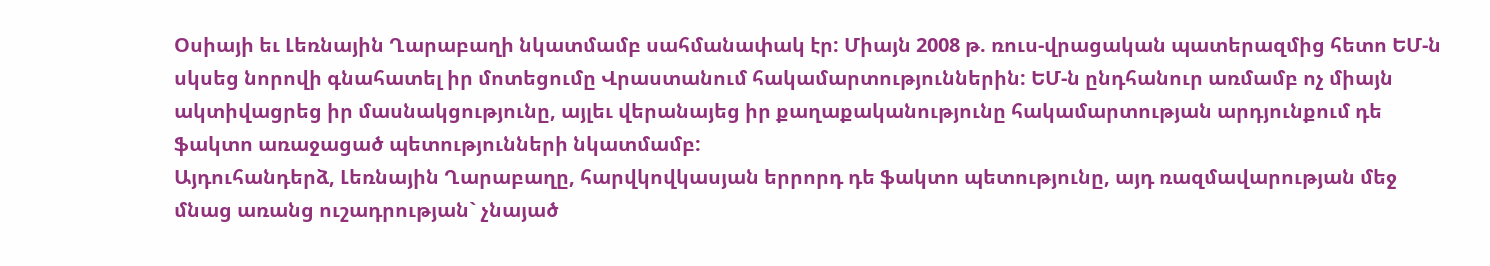Օսիայի եւ Լեռնային Ղարաբաղի նկատմամբ սահմանափակ էր: Միայն 2008 թ. ռուս-վրացական պատերազմից հետո ԵՄ-ն սկսեց նորովի գնահատել իր մոտեցումը Վրաստանում հակամարտություններին: ԵՄ-ն ընդհանուր առմամբ ոչ միայն ակտիվացրեց իր մասնակցությունը, այլեւ վերանայեց իր քաղաքականությունը հակամարտության արդյունքում դե ֆակտո առաջացած պետությունների նկատմամբ:
Այդուհանդերձ, Լեռնային Ղարաբաղը, հարվկովկասյան երրորդ դե ֆակտո պետությունը, այդ ռազմավարության մեջ մնաց առանց ուշադրության` չնայած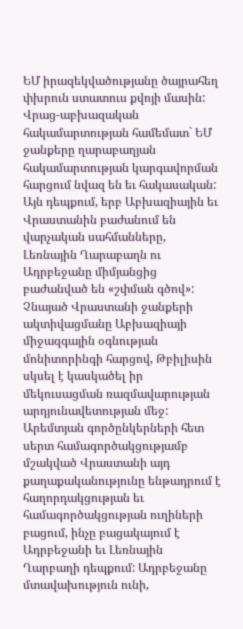ԵՄ իրազեկվածությանը ծայրահեղ փխրուն ստատուս քվոյի մասին:
Վրաց-աբխազական հակամարտության համեմատ` ԵՄ ջանքերը ղարաբաղյան հակամարտության կարգավորման հարցում նվազ են եւ հակասական: Այն դեպքում, երբ Աբխազիային եւ Վրաստանին բաժանում են վարչական սահմանները, Լեռնային Ղարաբաղն ու Ադրբեջանը միմյանցից բաժանված են «շփման գծով»:
Չնայած Վրաստանի ջանքերի ակտիվացմանը Աբխազիայի միջազգային օգնության մոնիտորինգի հարցով, Թբիլիսին սկսել է կասկածել իր մեկուսացման ռազմավարության արդյունավետության մեջ: Արեմտյան գործընկերների հետ սերտ համագործակցությամբ մշակված Վրաստանի այդ քաղաքականությունը ենթադրում է հաղորդակցության եւ համագործակցության ուղիների բացում, ինչը բացակայում է Ադրբեջանի եւ Լեռնային Ղարբաղի դեպքում: Ադրբեջանը մտավախություն ունի,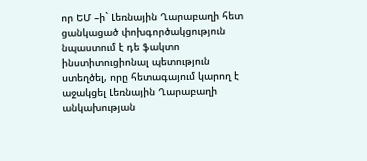որ ԵՄ –ի` Լեռնային Ղարաբաղի հետ ցանկացած փոխգործակցություն նպաստում է դե ֆակտո ինստիտուցիոնալ պետություն ստեղծել, որը հետագայում կարող է աջակցել Լեռնային Ղարաբաղի անկախության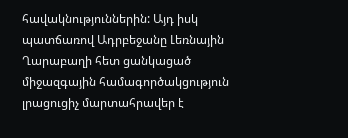հավակնություններին: Այդ իսկ պատճառով Ադրբեջանը Լեռնային Ղարաբաղի հետ ցանկացած միջազգային համագործակցություն լրացուցիչ մարտահրավեր է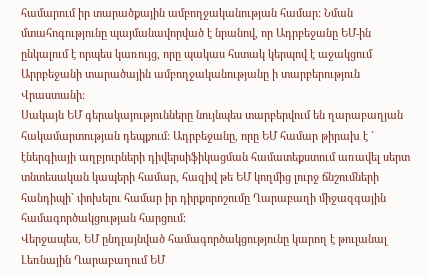համարում իր տարածքային ամբողջականության համար: Նման մտահոգությունը պայմանավորված է նրանով, որ Ադրբեջանը ԵՄ-ին ընկալում է որպես կառույց, որը պակաս հստակ կերպով է աջակցում Արրբեջանի տարածային ամբողջականությանը ի տարբերություն Վրաստանի:
Սակայն ԵՄ գերակայությունները նույնպես տարբերվում են ղարաբաղյան հակամարտության դեպքում: Ադրբեջանը, որը ԵՄ համար թիրախ է ` էներգիայի աղբյուրների դիվերսիֆիկացման համատեքստում առավել սերտ տնտեսական կապերի համար, հազիվ թե ԵՄ կողմից լուրջ ճնշումների հանդիպի` փոխելու համար իր դիրքորոշումը Ղարաբաղի միջազգային համագործակցության հարցում:
Վերջապես, ԵՄ ընդլայնված համագործակցությունը կարող է թուլանալ Լեռնային Ղարաբաղում ԵՄ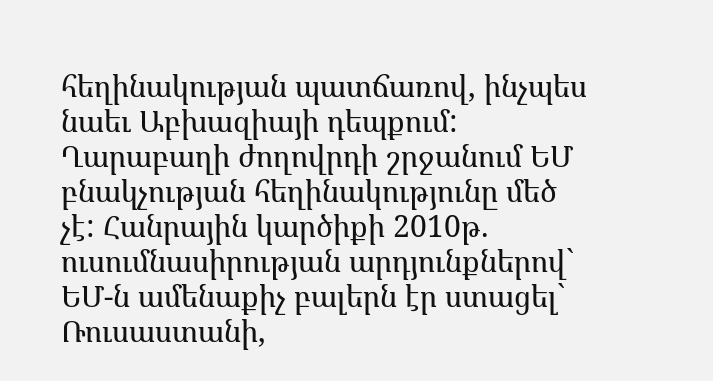հեղինակության պատճառով, ինչպես նաեւ Աբխազիայի դեպքում: Ղարաբաղի ժողովրդի շրջանում ԵՄ բնակչության հեղինակությունը մեծ չէ: Հանրային կարծիքի 2010թ. ուսումնասիրության արդյունքներով` ԵՄ-ն ամենաքիչ բալերն էր ստացել` Ռուսաստանի,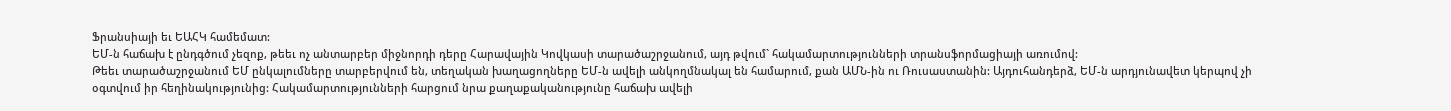Ֆրանսիայի եւ ԵԱՀԿ համեմատ:
ԵՄ-ն հաճախ է ընդգծում չեզոք, թեեւ ոչ անտարբեր միջնորդի դերը Հարավային Կովկասի տարածաշրջանում, այդ թվում` հակամարտությունների տրանսֆորմացիայի առումով:
Թեեւ տարածաշրջանում ԵՄ ընկալումները տարբերվում են, տեղական խաղացողները ԵՄ-ն ավելի անկողմնակալ են համարում, քան ԱՄՆ-ին ու Ռուսաստանին: Այդուհանդերձ, ԵՄ-ն արդյունավետ կերպով չի օգտվում իր հեղինակությունից: Հակամարտությունների հարցում նրա քաղաքականությունը հաճախ ավելի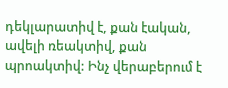դեկլարատիվ է, քան էական, ավելի ռեակտիվ, քան պրոակտիվ: Ինչ վերաբերում է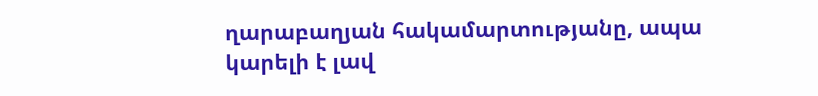ղարաբաղյան հակամարտությանը, ապա կարելի է լավ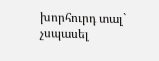խորհուրդ տալ` չսպասել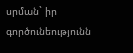սրման` իր գործունեությունն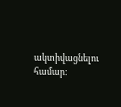ակտիվացնելու համար: